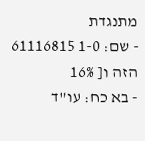מתנגדת
- שם: 1-0 61116815 הזה ו[ 16%
- בא כח: עו"ד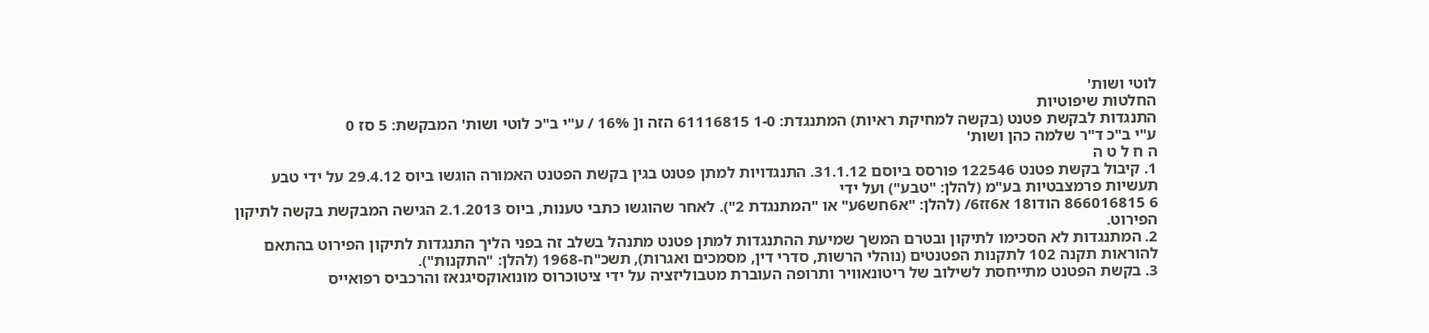לוטי ושות'
החלטות שיפוטיות
התנגדות לבקשת פטנט (בקשה למחיקת ראיות) המתנגדת: 1-0 61116815 הזה ו[ 16% / ע"י ב"כ לוטי ושות' המבקשת: 5 סז 0
ע"י ב"כ ד"ר שלמה כהן ושות'
ה ח ל ט ה
1. קיבול בקשת פטנט 122546 פורסס ביוסם 31.1.12. התנגדויות למתן פטנט בגין בקשת הפטנט האמורה הוגשו ביוס 29.4.12 על ידי טבע תעשיות פרמצבטיות בע"מ (להלן: "טבע") ועל ידי
6 866016815 הודו18 א6זז6/ (להלן: "א6חש6ע" או "המתנגדת 2"). לאחר שהוגשו כתבי טענות, ביוס 2.1.2013 הגישה המבקשת בקשה לתיקון הפירוט.
2. המתנגדות לא הסכימו לתיקון ובטרם המשך שמיעת ההתנגדות למתן פטנט מתנהל בשלב זה בפני הליך התנגדות לתיקון הפירוט בהתאם להוראות תקנה 102 לתקנות הפטנטים (נוהלי הרשות, סדרי דין, מסמכים ואגרות), תשכ"ח-1968 (להלן: "התקנות").
3. בקשת הפטנט מתייחסת לשילוב של ריטונאוויר ותרופה העוברת מטבוליזציה על ידי ציטוכרוס מונואוקסיגנאז והרכביס רפואייס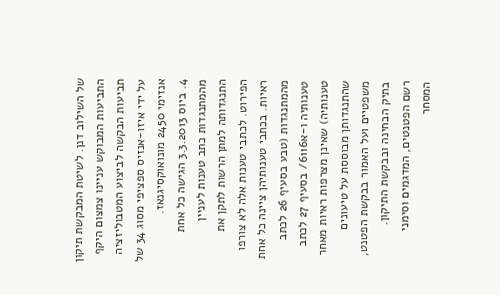של השילוב דנן. לשיטת המבקשת תיקון התביעות המבוקש עניינו צמצום היקף תביעות הבקשה לביצוע המטבוליזציה על ידי איזו-אנזיס ספציפי מסוג 34 של אנזימי 2450 מונואוקסיגנאז.
4. ביוס 3.3.2013 הגישה כל אחת מהמתנגדות כתב טענות לעניין התנגדותה למתן הרשות לתקן את הפירוט. לכתבי טענות אלה לא צורפו ראיות. בכתבי טענותיהן ציינה כל אחת מהמתנגדות (טבע בסעיף 26 לכתב טענותיה ו-א6116/ בסעיף 27 לכתב טענותיה) שאינן מצרפות ראיות מאחר שהתנגדותן מבוססת על טיעונים משפטיים ועל האמור בבקשת הפטנט, בתיק הבחינה ובבקשת התיקון.
רשם הפטנטים, המדגמים וסימני המסחר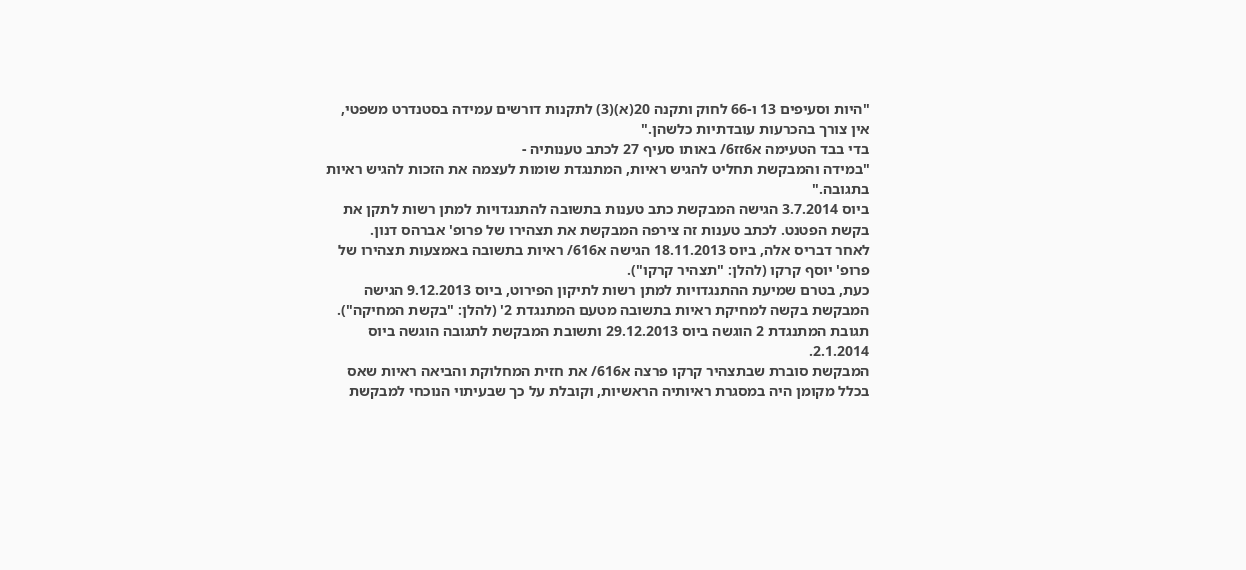"היות וסעיפים 13 ו-66 לחוק ותקנה 20(א)(3) לתקנות דורשים עמידה בסטנדרט משפטי, אין צורך בהכרעות עובדתיות כלשהן."
בדי בבד הטעימה א6זז6/ באותו סעיף 27 לכתב טענותיה -
"במידה והמבקשת תחליט להגיש ראיות, המתנגדת שומות לעצמה את הזכות להגיש ראיות בתגובה."
ביוס 3.7.2014 הגישה המבקשת כתב טענות בתשובה להתנגדויות למתן רשות לתקן את בקשת הפטנט. לכתב טענות זה צירפה המבקשת את תצהירו של פרופ' אברהס דנון.
לאחר דבריס אלה, ביוס 18.11.2013 הגישה א616/ ראיות בתשובה באמצעות תצהירו של פרופ' יוסף קרקו (להלן: "תצהיר קרקו").
כעת, בטרם שמיעת ההתנגדויות למתן רשות לתיקון הפירוט, ביוס 9.12.2013 הגישה המבקשת בקשה למחיקת ראיות בתשובה מטעם המתנגדת 2' (להלן: "בקשת המחיקה"). תגובת המתנגדת 2 הוגשה ביוס 29.12.2013 ותשובת המבקשת לתגובה הוגשה ביוס 2.1.2014.
המבקשת סוברת שבתצהיר קרקו פרצה א616/ את חזית המחלוקת והביאה ראיות שאס בכלל מקומן היה במסגרת ראיותיה הראשיות, וקובלת על כך שבעיתוי הנוכחי למבקשת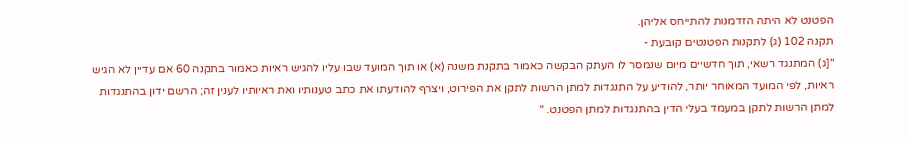הפטנט לא היתה הזדמנות להתייחס אליהן.
תקנה 102 (ג) לתקנות הפטנטים קובעת -
"[ג) המתנגד רשאי, תוך חדשיים מיום שנמסר לו העתק הבקשה כאמור בתקנת משנה (א) או תוך המועד שבו עליו להגיש ראיות כאמור בתקנה 60 אם עדיין לא הגיש ראיות, לפי המועד המאוחר יותר, להודיע על התנגדות למתן הרשות לתקן את הפירוט, ויצרף להודעתו את כתב טענותיו ואת ראיותיו לענין זה; הרשם ידון בהתנגדות למתן הרשות לתקן במעמד בעלי הדין בהתנגדות למתן הפטנט. "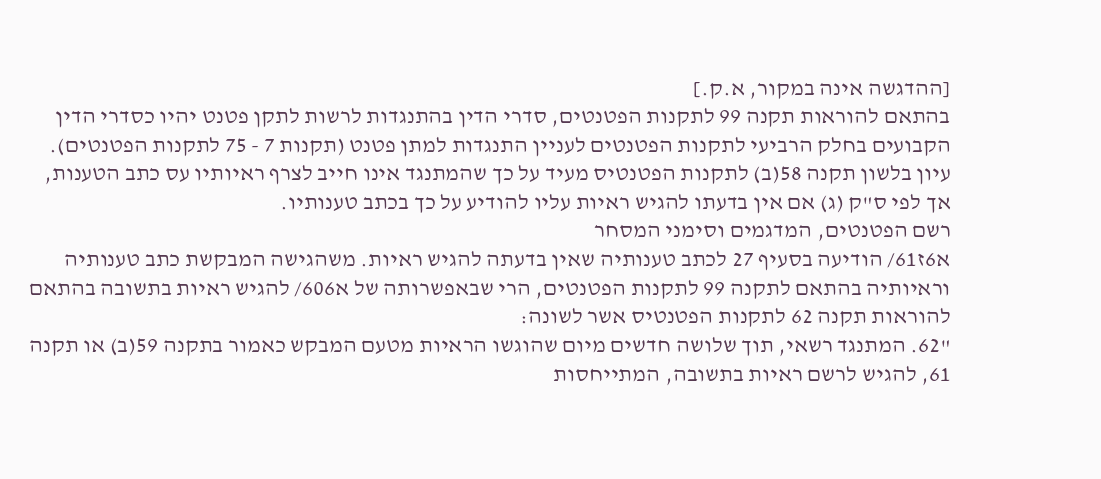[ההדגשה אינה במקור, א.ק.]
בהתאם להוראות תקנה 99 לתקנות הפטנטים, סדרי הדין בהתנגדות לרשות לתקן פטנט יהיו כסדרי הדין הקבועים בחלק הרביעי לתקנות הפטנטים לעניין התנגדות למתן פטנט (תקנות 7 - 75 לתקנות הפטנטים).
עיון בלשון תקנה 58(ב) לתקנות הפטנטיס מעיד על כך שהמתנגד אינו חייב לצרף ראיותיו עס כתב הטענות, אך לפי ס"ק (ג) אם אין בדעתו להגיש ראיות עליו להודיע על כך בכתב טענותיו.
רשם הפטנטים, המדגמים וסימני המסחר
א6ז61/ הודיעה בסעיף 27 לכתב טענותיה שאין בדעתה להגיש ראיות. משהגישה המבקשת כתב טענותיה וראיותיה בהתאם לתקנה 99 לתקנות הפטנטים, הרי שבאפשרותה של א606/ להגיש ראיות בתשובה בהתאם להוראות תקנה 62 לתקנות הפטנטיס אשר לשונה:
"62. המתנגד רשאי, תוך שלושה חדשים מיום שהוגשו הראיות מטעם המבקש כאמור בתקנה 59(ב) או תקנה 61, להגיש לרשם ראיות בתשובה, המתייחסות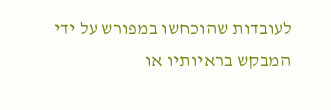לעובדות שהוכחשו במפורש על ידי המבקש בראיותיו או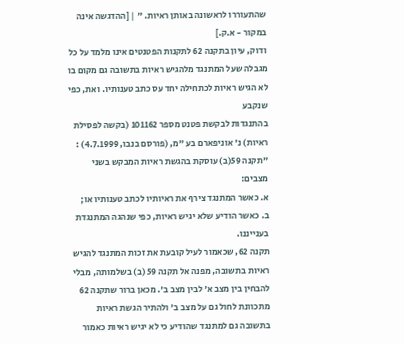שהתעוררו לראשונה באותן ראיות. " | [ההדגשה אינה במקור - א.ק.]
ודוק, עיון בתקנה 62 לתקנות הפטנטים אינו מלמד על כל מגבלה שעל המתנגד מלהגיש ראיות בתשובה גם מקום בו לא הגיש ראיות לכתחילה יחד עס כתב טענותיו. ואת, כפי שנקבע
בהתנגדות לבקשת פטנט מספר 101162 (בקשה לפסילת ראיות) נ' אוניפארם בע "מ, (פורסם בנבו, 4.7.1999) :
"תקנה 59(ב) עוסקת בהגשת ראיות המבקש בשני מצבים:
א. כאשר המתנגד צירף את ראיותיו לכתב טענותיו או;
ב. כאשר הודיע שלא יגיש ראיות, כפי שנהגה המתנגדת בענייננו.
תקנה 62, שכאמור לעיל קובעת את זכות המתנגד להגיש ראיות בתשובה, מפנה אל תקנה 59 (ב) בשלמותה, מבלי להבחין בין מצב א' לבין מצב ב'. מכאן ברור שתקנה 62 מתכוונת לחול גם על מצב ב' ולהתיר הגשת ראיות בתשובה גם למתנגד שהודיע כי לא יגיש ראיות כאמור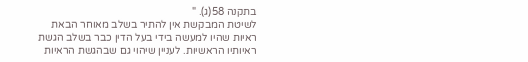בתקנה 58(ג). "
לשיטת המבקשת אין להתיר בשלב מאוחר הבאת ראיות שהיו למעשה בידי בעל הדין כבר בשלב הגשת ראיותיו הראשיות. לעניין שיהוי גם שבהגשת הראיות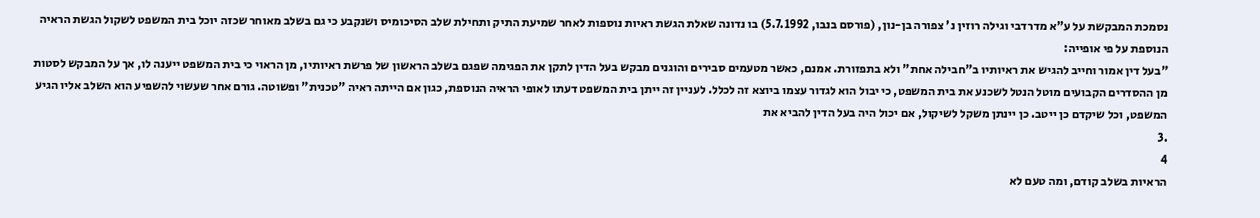נסמכת המבקשת על ע"א מדרדבי וגילה רוזין נ' צפורה בן-נון, (פורסם בנבו, 5.7.1992) בו נדונה שאלת הגשת ראיות נוספות לאחר שמיעת התיק ותחילת שלב הסיכומיס ושנקבע כי גם בשלב מאוחר שכזה יוכל בית המשפט לשקול הגשת הראיה הנוספת על פי אופייה:
"בעל דין אמור וחייב להגיש את ראיותיו ב"חבילה אחת" ולא בתפזורת. אמנם, כאשר מטעמים סבירים והוגנים מבקש בעל הדין לתקן את הפגימה שפגם בשלב הראשון של פרשת ראיותיו, מן הראוי כי בית המשפט ייענה לו, אך על המבקש לסטות מן ההסדרים הקבועים מוטל הנטל לשכנע את בית המשפט, כי יבול הוא לגדור עצמו ביוצא זה לכלל. לעניין זה ייתן בית המשפט דעתו לאופי הראיה הנוספת, כגון אם הייתה ראיה "טכנית" ופשוטה. גורם אחר שעשוי להשפיע הוא השלב אליו הגיע המשפט, וכל שיקדם כן ייטב. כן יינתן משקל לשיקול, אם יכול היה בעל הדין להביא את
.3
4
הראיות בשלב קודם, ומה טעם לא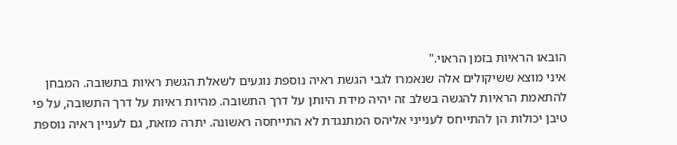הובאו הראיות בזמן הראוי."
איני מוצא ששיקולים אלה שנאמרו לגבי הגשת ראיה נוספת נוגעים לשאלת הגשת ראיות בתשובה. המבחן להתאמת הראיות להגשה בשלב זה יהיה מידת היותן על דרך התשובה. מהיות ראיות על דרך התשובה, על פי טיבן יכולות הן להתייחס לענייני אליהס המתנגדת לא התייחסה ראשונה. יתרה מזאת, גם לעניין ראיה נוספת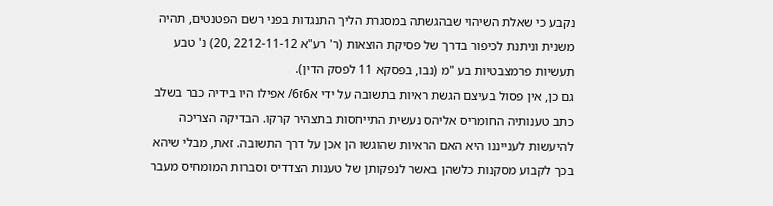נקבע כי שאלת השיהוי שבהגשתה במסגרת הליך התנגדות בפני רשם הפטנטים, תהיה משנית וניתנת לכיפור בדרך של פסיקת הוצאות (ר' רע"א 2212-11-12 ,20) נ' טבע תעשיות פרמצבטיות בע "מ (נבו, בפסקא 11 לפסק הדין).
גם כן, אין פסול בעיצם הגשת ראיות בתשובה על ידי א6ז6/ אפילו היו בידיה כבר בשלב כתב טענותיה החומריס אליהס נעשית התייחסות בתצהיר קרקו. הבדיקה הצריכה להיעשות לענייננו היא האם הראיות שהוגשו הן אכן על דרך התשובה. זאת, מבלי שיהא בכך לקבוע מסקנות כלשהן באשר לנפקותן של טענות הצדדיס וסברות המומחיס מעבר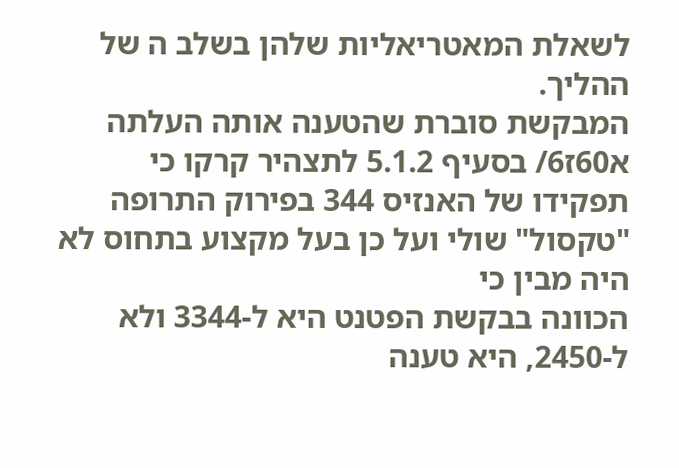לשאלת המאטריאליות שלהן בשלב ה של ההליך.
המבקשת סוברת שהטענה אותה העלתה א60ז6/ בסעיף 5.1.2 לתצהיר קרקו כי תפקידו של האנזיס 344 בפירוק התרופה "טקסול" שולי ועל כן בעל מקצוע בתחוס לא היה מבין כי
הכוונה בבקשת הפטנט היא ל-3344 ולא ל-2450, היא טענה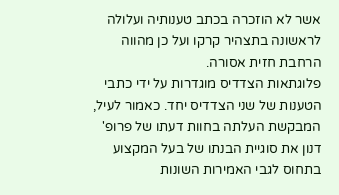אשר לא הוזכרה בכתב טענותיה ועלולה לראשונה בתצהיר קרקו ועל כן מהווה הרחבת חזית אסורה.
פלוגתאות הצדדיס מוגדרות על ידי כתבי הטענות של שני הצדדיס יחד. כאמור לעיל, המבקשת העלתה בחוות דעתו של פרופ' דנון את סוגיית הבנתו של בעל המקצוע בתחוס לגבי האמירות השונות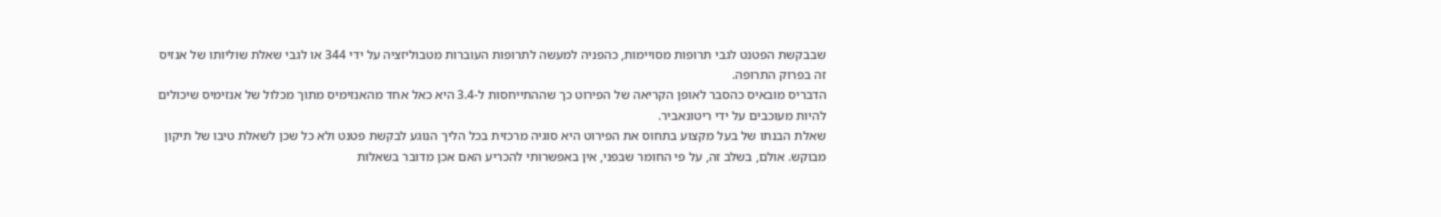שבבקשת הפטנט לגבי תרופות מסויימות, כהפניה למעשה לתרופות העוברות מטבוליזציה על ידי 344 או לגבי שאלת שוליותו של אנזיס זה בפרוק התרופה.
הדבריס מובאיס כהסבר לאופן הקריאה של הפירוט כך שההתייחסות ל-3.4 היא כאל אחד מהאנזימיס מתוך מכלול של אנזימיס שיכולים להיות מעוכבים על ידי ריטונאביר.
שאלת הבנתו של בעל מקצוע בתחוס את הפירוט היא סוגיה מרכזית בכל הליך הנוגע לבקשת פטנט ולא כל שכן לשאלת טיבו של תיקון מבוקש. אולם, בשלב זה, על פי החומר שבפני, אין באפשרותי להכריע האם אכן מדובר בשאלות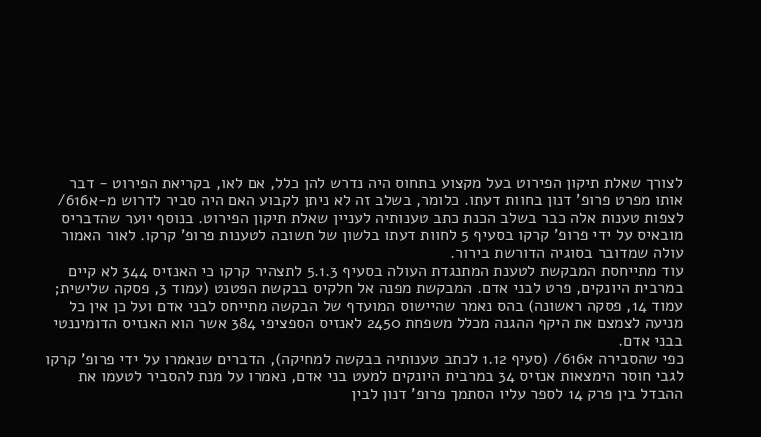לצורך שאלת תיקון הפירוט בעל מקצוע בתחוס היה נדרש להן כלל, אם לאו, בקריאת הפירוט - דבר אותו מפרט פרופ' דנון בחוות דעתו. כלומר, בשלב זה לא ניתן לקבוע האם היה סביר לדרוש מ-א616/ לצפות טענות אלה כבר בשלב הכנת כתב טענותיה לעניין שאלת תיקון הפירוט. בנוסף יוער שהדבריס מובאיס על ידי פרופ' קרקו בסעיף 5 לחוות דעתו בלשון של תשובה לטענות פרופ' קרקו. לאור האמור עולה שמדובר בסוגיה הדורשת בירור.
עוד מתייחסת המבקשת לטענת המתנגדת העולה בסעיף 5.1.3 לתצהיר קרקו כי האנזיס 344 לא קיים במרבית היונקים, פרט לבני אדם. המבקשת מפנה אל חלקיס בבקשת הפטנט (עמוד 3, פסקה שלישית; עמוד 14, פסקה ראשונה) בהס נאמר שהיישוס המועדף של הבקשה מתייחס לבני אדם ועל כן אין כל מניעה לצמצם את היקף ההגנה מכלל משפחת 2450 לאנזיס הספציפי 384 אשר הוא האנזיס הדומיננטי בבני אדם.
כפי שהסבירה א616/ (סעיף 1.12 לכתב טענותיה בבקשה למחיקה), הדברים שנאמרו על ידי פרופ' קרקו לגבי חוסר הימצאות אנזיס 34 במרבית היונקים למעט בני אדם, נאמרו על מנת להסביר לטעמו את ההבדל בין פרק 14 לספר עליו הסתמך פרופ' דנון לבין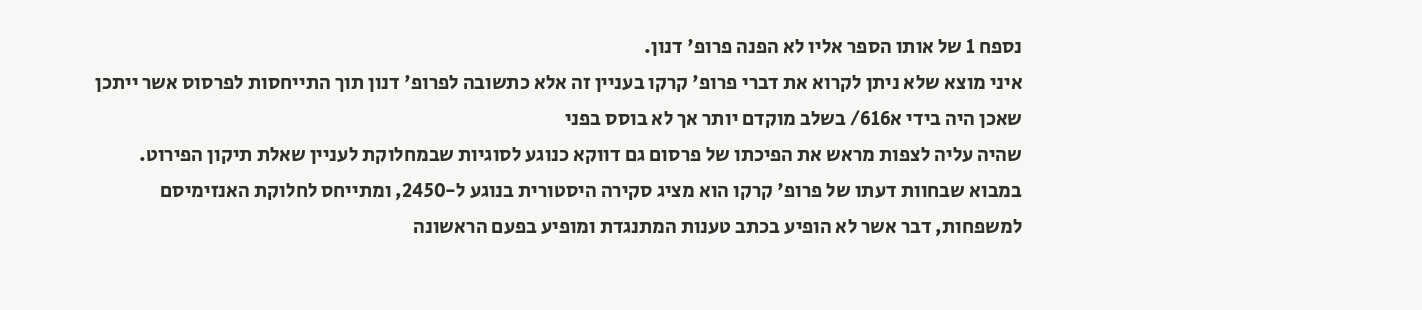נספח 1 של אותו הספר אליו לא הפנה פרופ' דנון.
איני מוצא שלא ניתן לקרוא את דברי פרופ' קרקו בעניין זה אלא כתשובה לפרופ' דנון תוך התייחסות לפרסוס אשר ייתכן שאכן היה בידי א616/ בשלב מוקדם יותר אך לא בוסס בפני
שהיה עליה לצפות מראש את הפיכתו של פרסום גם דווקא כנוגע לסוגיות שבמחלוקת לעניין שאלת תיקון הפירוט.
במבוא שבחוות דעתו של פרופ' קרקו הוא מציג סקירה היסטורית בנוגע ל-2450, ומתייחס לחלוקת האנזימיסם למשפחות, דבר אשר לא הופיע בכתב טענות המתנגדת ומופיע בפעם הראשונה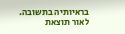בראיותיה בתשובה.
לאור תוצאת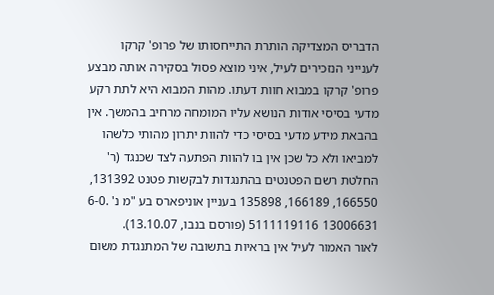הדבריס המצדיקה הותרת התייחסותו של פרופ' קרקו לענייני הנזכירים לעיל, איני מוצא פסול בסקירה אותה מבצע פרופ' קרקו במבוא חוות דעתו. מהות המבוא היא לתת רקע מדעי בסיסי אודות הנושא עליו המומחה מרחיב בהמשך. אין בהבאת מידע מדעי בסיסי כדי להוות יתרון מהותי כלשהו למביאו ולא כל שכן אין בו להוות הפתעה לצד שכנגד (ר' החלטת רשם הפטנטים בהתנגדות לבקשות פטנט 131392, 166550, 166189, 135898 בעניין אוניפארס בע "מ נ' .6-0 13006631 5111119116 (פורסם בנבו, 13.10.07).
לאור האמור לעיל אין בראיות בתשובה של המתנגדת משום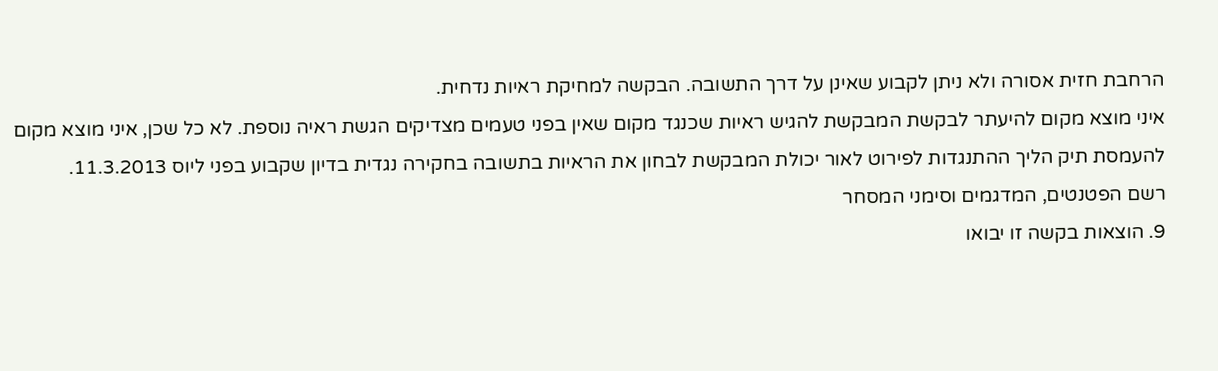הרחבת חזית אסורה ולא ניתן לקבוע שאינן על דרך התשובה. הבקשה למחיקת ראיות נדחית.
איני מוצא מקום להיעתר לבקשת המבקשת להגיש ראיות שכנגד מקום שאין בפני טעמים מצדיקים הגשת ראיה נוספת. לא כל שכן, איני מוצא מקום להעמסת תיק הליך ההתנגדות לפירוט לאור יכולת המבקשת לבחון את הראיות בתשובה בחקירה נגדית בדיון שקבוע בפני ליוס 11.3.2013.
רשם הפטנטים, המדגמים וסימני המסחר
9. הוצאות בקשה זו יבואו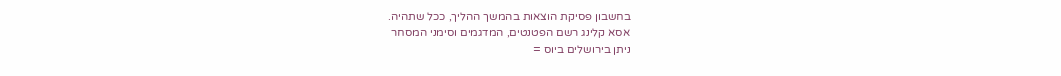בחשבון פסיקת הוצאות בהמשך ההליך, ככל שתהיה.
אסא קלינג רשם הפטנטים, המדגמים וסימני המסחר
ניתן בירושלים ביוס =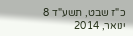כ"ז שבט, תשע"ד 8 ינואר, 2014